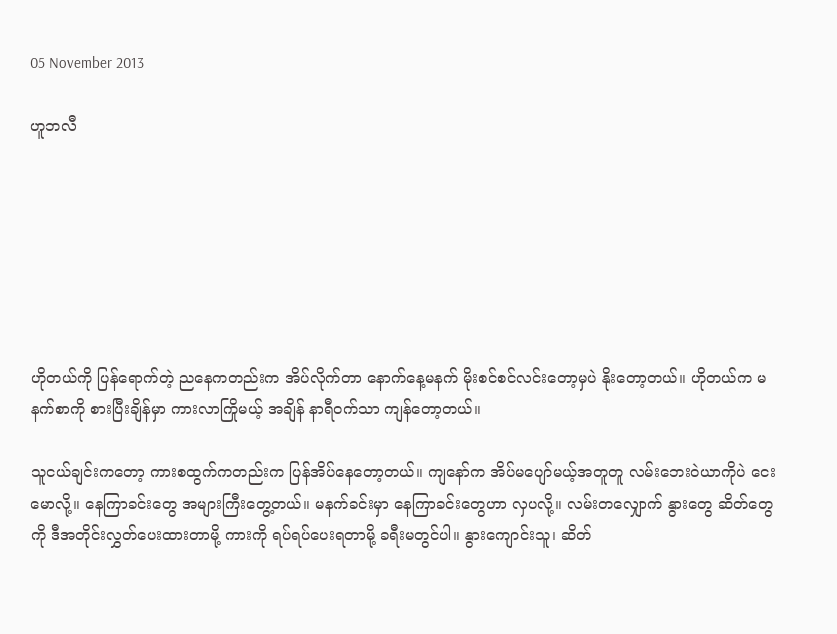05 November 2013

ဟူဘလီ







ဟိုတယ်ကို ပြန်ရောက်တဲ့ ညနေကတည်းက အိပ်လိုက်တာ နောက်နေ့မနက် မိုးစင်စင်လင်းတော့မှပဲ နိုးတော့တယ်။ ဟိုတယ်က မနက်စာကို စားပြီးချိန်မှာ ကားလာကြိုမယ့် အချိန် နာရီဝက်သာ ကျန်တော့တယ်။

သူငယ်ချင်းကတော့ ကားစထွက်ကတည်းက ပြန်အိပ်နေတော့တယ်။ ကျနော်က အိပ်မပျော်မယ့်အတူတူ လမ်းဘေးဝဲယာကိုပဲ ငေးမောလို့။ နေကြာခင်းတွေ အများကြီးတွေ့တယ်။ မနက်ခင်းမှာ နေကြာခင်းတွေဟာ လှပလို့။ လမ်းတလျှောက် နွားတွေ ဆိတ်တွေကို ဒီအတိုင်းလွှတ်ပေးထားတာမို့ ကားကို ရပ်ရပ်ပေးရတာမို့ ခရီးမတွင်ပါ။ နွားကျောင်းသူ၊ ဆိတ်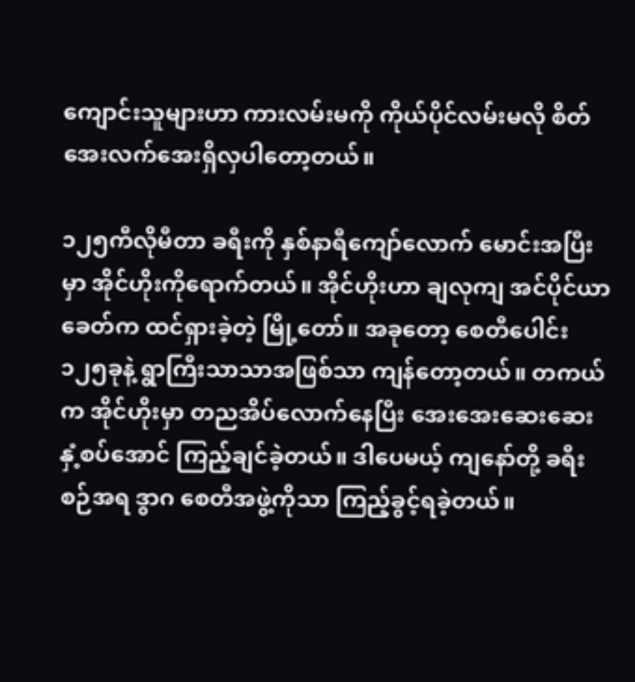ကျောင်းသူများဟာ ကားလမ်းမကို ကိုယ်ပိုင်လမ်းမလို စိတ်အေးလက်အေးရှိလှပါတော့တယ်။

၁၂၅ကီလိုမီတာ ခရီးကို နှစ်နာရီကျော်လောက် မောင်းအပြီးမှာ အိုင်ဟိုးကိုရောက်တယ်။ အိုင်ဟိုးဟာ ချလုကျ အင်ပိုင်ယာခေတ်က ထင်ရှားခဲ့တဲ့ မြို့တော်။ အခုတော့ စေတီပေါင်း ၁၂၅ခုနဲ့ ရွာကြီးသာသာအဖြစ်သာ ကျန်တော့တယ်။ တကယ်က အိုင်ဟိုးမှာ တညအိပ်လောက်နေပြီး အေးအေးဆေးဆေး နှံ့စပ်အောင် ကြည့်ချင်ခဲ့တယ်။ ဒါပေမယ့် ကျနော်တို့ ခရီးစဉ်အရ ဒွာဂ စေတီအဖွဲ့ကိုသာ ကြည့်ခွင့်ရခဲ့တယ်။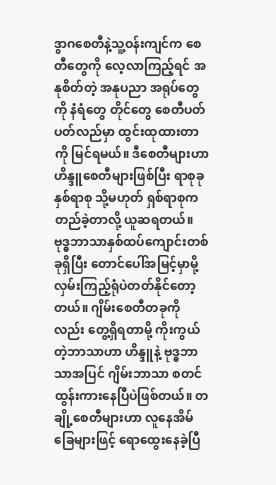ဒွာဂစေတီနဲ့သူ့ဝန်းကျင်က စေတီတွေကို လေ့လာကြည့်ရင် အနုစိတ်တဲ့ အနုပညာ အရုပ်တွေကို နံရံတွေ တိုင်တွေ စေတီပတ်ပတ်လည်မှာ ထွင်းထုထားတာကို မြင်ရမယ်။ ဒီစေတီများဟာ ဟိန္ဒူစေတီများဖြစ်ပြီး ရာစုခုနှစ်ရာစု သို့မဟုတ် ရှစ်ရာစုက တည်ခဲ့တာလို့ ယူဆရတယ်။ ဗုဒ္ဓဘာသာနှစ်ထပ်ကျောင်းတစ်ခုရှိပြီး တောင်ပေါ်အမြင့်မှာမို့ လှမ်းကြည့်ရုံပဲတတ်နိုင်တော့တယ်။ ဂျိမ်းစေတီတခုကိုလည်း တွေ့ရှိရတာမို့ ကိုးကွယ်တဲ့ဘာသာဟာ ဟိန္ဒူနဲ့ ဗုဒ္ဓဘာသာအပြင် ဂျိမ်းဘာသာ စတင်ထွန်းကားနေပြီပဲဖြစ်တယ်။ တချို့စေတီများဟာ လူနေအိမ်ခြေများဖြင့် ရောထွေးနေခဲ့ပြီ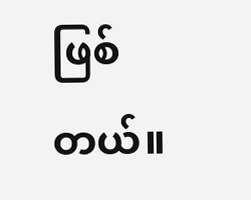ဖြစ်တယ်။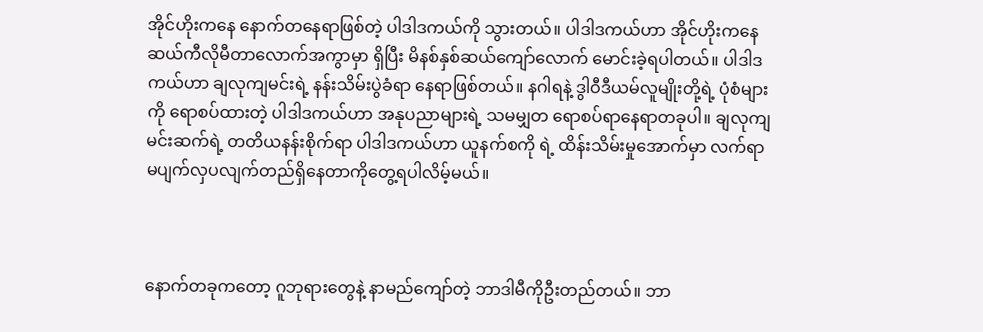အိုင်ဟိုးကနေ နောက်တနေရာဖြစ်တဲ့ ပါဒါဒကယ်ကို သွားတယ်။ ပါဒါဒကယ်ဟာ အိုင်ဟိုးကနေ ဆယ်ကီလိုမီတာလောက်အကွာမှာ ရှိပြီး မိနစ်နှစ်ဆယ်ကျော်လောက် မောင်းခဲ့ရပါတယ်။ ပါဒါဒကယ်ဟာ ချလုကျမင်းရဲ့ နန်းသိမ်းပွဲခံရာ နေရာဖြစ်တယ်။ နဂါရနဲ့ ဒွါဝီဒီယမ်လူမျိုးတို့ရဲ့ ပုံစံများကို ရောစပ်ထားတဲ့ ပါဒါဒကယ်ဟာ အနုပညာများရဲ့ သမမျှတ ရောစပ်ရာနေရာတခုပါ။ ချလုကျမင်းဆက်ရဲ့ တတိယနန်းစိုက်ရာ ပါဒါဒကယ်ဟာ ယူနက်စကို ရဲ့ ထိန်းသိမ်းမှုအောက်မှာ လက်ရာမပျက်လှပလျက်တည်ရှိနေတာကိုတွေ့ရပါလိမ့်မယ်။



နောက်တခုကတော့ ဂူဘုရားတွေနဲ့ နာမည်ကျော်တဲ့ ဘာဒါမီကိုဦးတည်တယ်။ ဘာ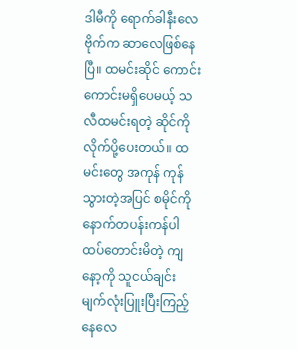ဒါမီကို ရောက်ခါနီးလေ ဗိုက်က ဆာလေဖြစ်နေပြီ။ ထမင်းဆိုင် ကောင်းကောင်းမရှိပေမယ့် သလီထမင်းရတဲ့ ဆိုင်ကိုလိုက်ပို့ပေးတယ်။ ထမင်းတွေ အကုန် ကုန်သွားတဲ့အပြင် စမိုင်ကို နောက်တပန်းကန်ပါ ထပ်တောင်းမိတဲ့ ကျနော့ကို သူငယ်ချင်း မျက်လုံးပြူးပြီးကြည့်နေလေ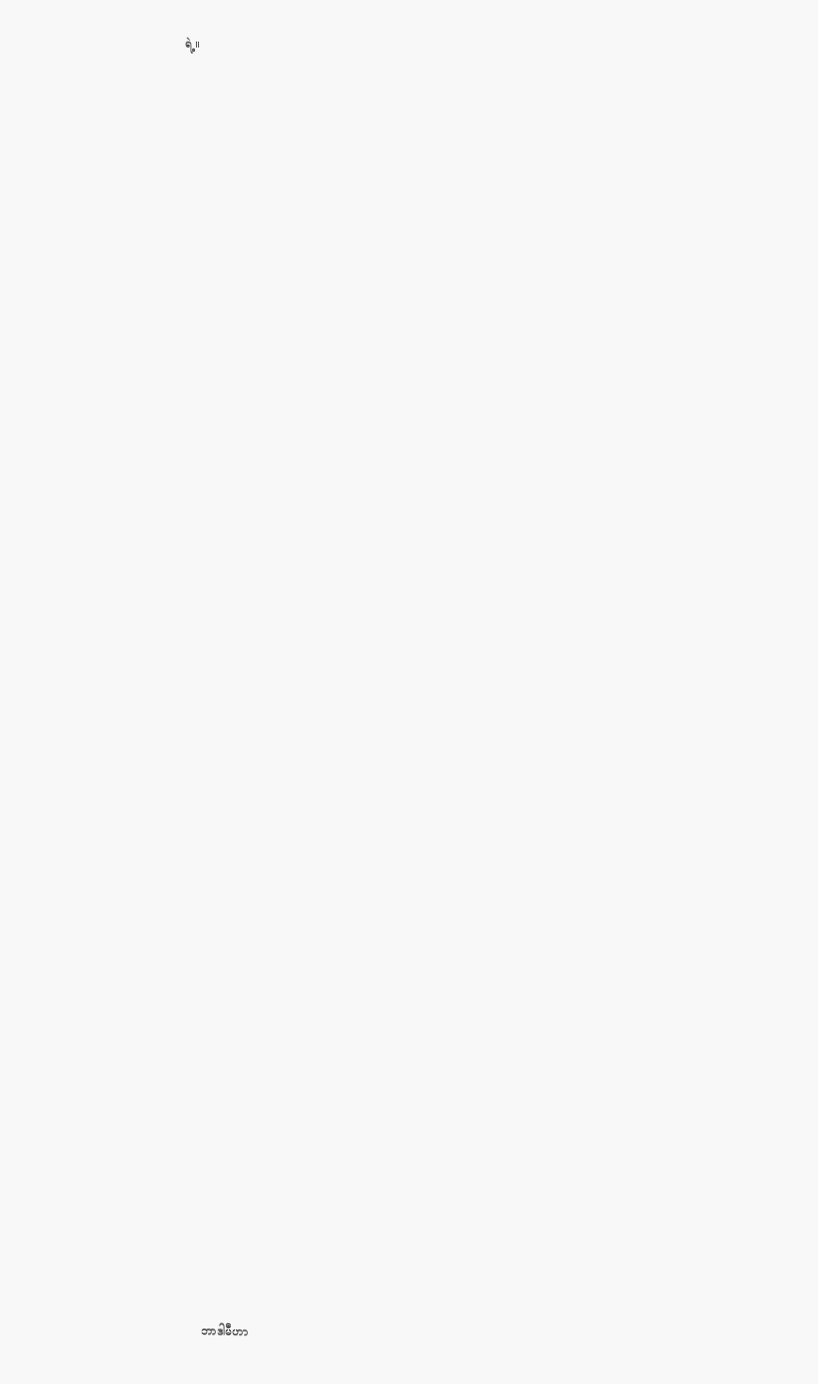ရဲ့။




















































ဘာဒါမီဟာ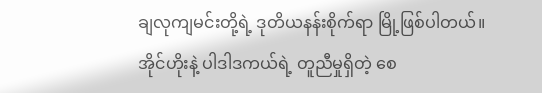ချလုကျမင်းတို့ရဲ့ ဒုတိယနန်းစိုက်ရာ မြို့ဖြစ်ပါတယ်။ အိုင်ဟိုးနဲ့ ပါဒါဒကယ်ရဲ့ တူညီမှုရှိတဲ့ စေ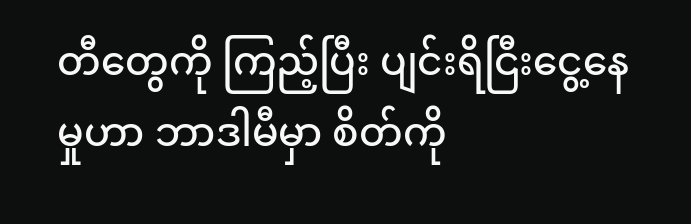တီတွေကို ကြည့်ပြီး ပျင်းရိငြီးငွေ့နေမှုဟာ ဘာဒါမီမှာ စိတ်ကို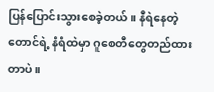ပြန်ပြောင်းသွားစေခဲ့တယ်။ နီရဲနေတဲ့ တောင်ရဲ့ နံရံထဲမှာ ဂူစေတီတွေတည်ထားတာပဲ။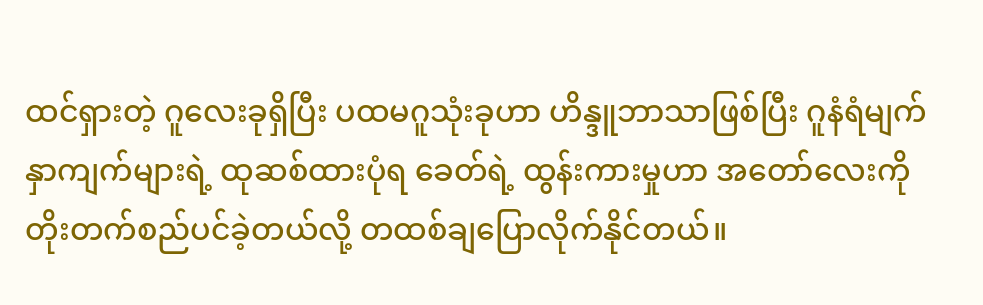ထင်ရှားတဲ့ ဂူလေးခုရှိပြီး ပထမဂူသုံးခုဟာ ဟိန္ဒူဘာသာဖြစ်ပြီး ဂူနံရံမျက်နှာကျက်များရဲ့ ထုဆစ်ထားပုံရ ခေတ်ရဲ့ ထွန်းကားမှုဟာ အတော်လေးကို တိုးတက်စည်ပင်ခဲ့တယ်လို့ တထစ်ချပြောလိုက်နိုင်တယ်။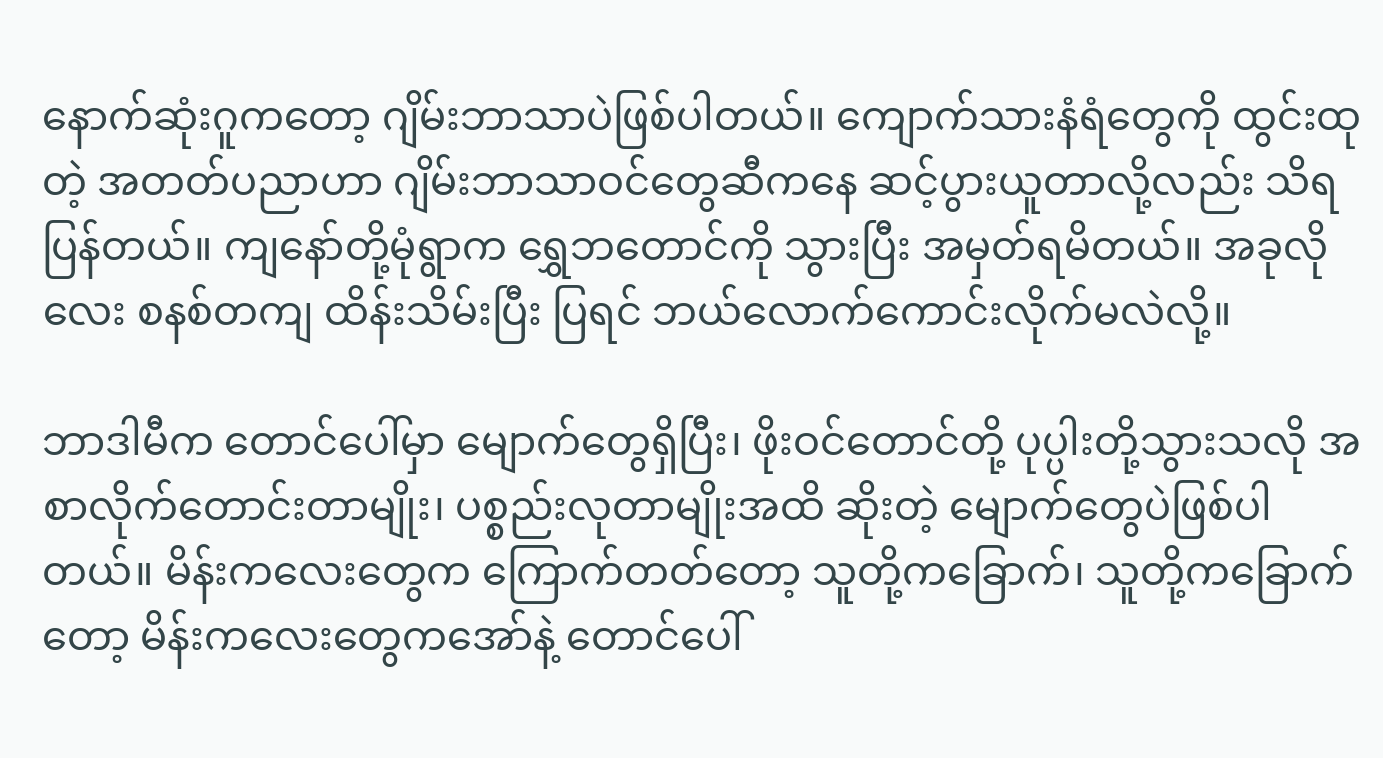နောက်ဆုံးဂူကတော့ ဂျိမ်းဘာသာပဲဖြစ်ပါတယ်။ ကျောက်သားနံရံတွေကို ထွင်းထုတဲ့ အတတ်ပညာဟာ ဂျိမ်းဘာသာဝင်တွေဆီကနေ ဆင့်ပွားယူတာလို့လည်း သိရပြန်တယ်။ ကျနော်တို့မုံရွာက ရွှေဘတောင်ကို သွားပြီး အမှတ်ရမိတယ်။ အခုလိုလေး စနစ်တကျ ထိန်းသိမ်းပြီး ပြရင် ဘယ်လောက်ကောင်းလိုက်မလဲလို့။

ဘာဒါမီက တောင်ပေါ်မှာ မျောက်တွေရှိပြီး၊ ဖိုးဝင်တောင်တို့ ပုပ္ပါးတို့သွားသလို အစာလိုက်တောင်းတာမျိုး၊ ပစ္စည်းလုတာမျိုးအထိ ဆိုးတဲ့ မျောက်တွေပဲဖြစ်ပါတယ်။ မိန်းကလေးတွေက ကြောက်တတ်တော့ သူတို့ကခြောက်၊ သူတို့ကခြောက်တော့ မိန်းကလေးတွေကအော်နဲ့ တောင်ပေါ်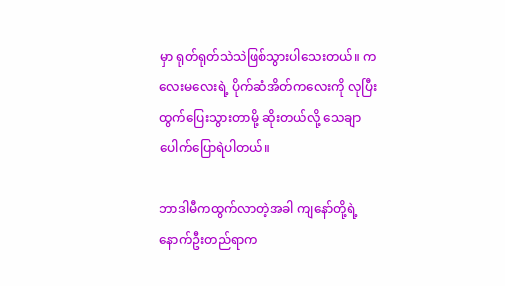မှာ ရုတ်ရုတ်သဲသဲဖြစ်သွားပါသေးတယ်။ ကလေးမလေးရဲ့ ပိုက်ဆံအိတ်ကလေးကို လုပြီး ထွက်ပြေးသွားတာမို့ ဆိုးတယ်လို့ သေချာပေါက်ပြောရဲပါတယ်။

ဘာဒါမီကထွက်လာတဲ့အခါ ကျနော်တို့ရဲ့ နောက်ဦးတည်ရာက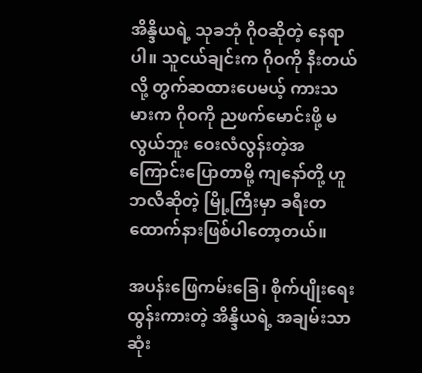အိန္ဒိယရဲ့ သုခဘုံ ဂိုဝဆိုတဲ့ နေရာပါ။ သူငယ်ချင်းက ဂိုဝကို နီးတယ်လို့ တွက်ဆထားပေမယ့် ကားသမားက ဂိုဝကို ညဖက်မောင်းဖို့ မလွယ်ဘူး ဝေးလံလွန်းတဲ့အကြောင်းပြောတာမို့ ကျနော်တို့ ဟူဘလီဆိုတဲ့ မြို့ကြီးမှာ ခရီးတထောက်နားဖြစ်ပါတော့တယ်။

အပန်းဖြေကမ်းခြေ၊ စိုက်ပျိုးရေးထွန်းကားတဲ့ အိန္ဒိယရဲ့ အချမ်းသာဆုံး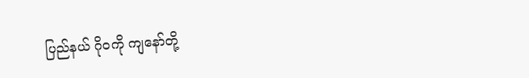ပြည်နယ် ဂိုဝကို ကျနော်တို့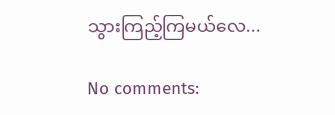သွားကြည့်ကြမယ်လေ...

No comments: